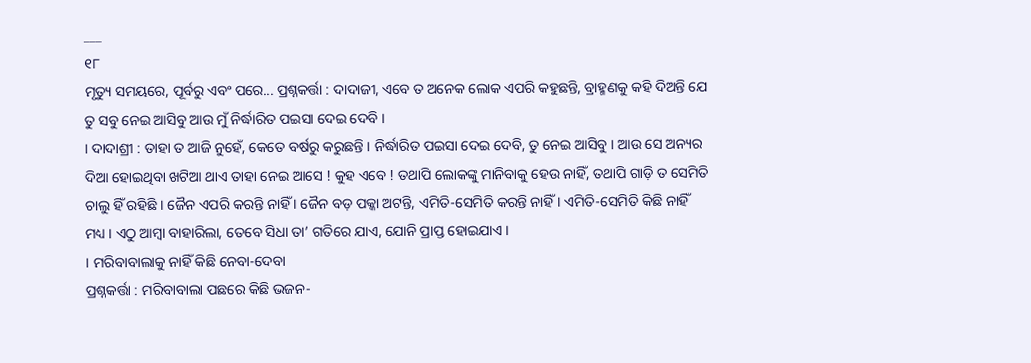___
୧୮
ମୃତ୍ୟୁ ସମୟରେ, ପୂର୍ବରୁ ଏବଂ ପରେ... ପ୍ରଶ୍ନକର୍ତ୍ତା : ଦାଦାଜୀ, ଏବେ ତ ଅନେକ ଲୋକ ଏପରି କହୁଛନ୍ତି, ବ୍ରାହ୍ମଣକୁ କହି ଦିଅନ୍ତି ଯେ ତୁ ସବୁ ନେଇ ଆସିବୁ ଆଉ ମୁଁ ନିର୍ଦ୍ଧାରିତ ପଇସା ଦେଇ ଦେବି ।
। ଦାଦାଶ୍ରୀ : ତାହା ତ ଆଜି ନୁହେଁ, କେତେ ବର୍ଷରୁ କରୁଛନ୍ତି । ନିର୍ଦ୍ଧାରିତ ପଇସା ଦେଇ ଦେବି, ତୁ ନେଇ ଆସିବୁ । ଆଉ ସେ ଅନ୍ୟର ଦିଆ ହୋଇଥିବା ଖଟିଆ ଥାଏ ତାହା ନେଇ ଆସେ ! କୁହ ଏବେ ! ତଥାପି ଲୋକଙ୍କୁ ମାନିବାକୁ ହେଉ ନାହିଁ, ତଥାପି ଗାଡ଼ି ତ ସେମିତି ଚାଲୁ ହିଁ ରହିଛି । ଜୈନ ଏପରି କରନ୍ତି ନାହିଁ । ଜୈନ ବଡ଼ ପକ୍କା ଅଟନ୍ତି, ଏମିତି-ସେମିତି କରନ୍ତି ନାହିଁ । ଏମିତି-ସେମିତି କିଛି ନାହିଁ ମଧ୍ୟ । ଏଠୁ ଆମ୍ବା ବାହାରିଲା, ତେବେ ସିଧା ତା’ ଗତିରେ ଯାଏ, ଯୋନି ପ୍ରାପ୍ତ ହୋଇଯାଏ ।
। ମରିବାବାଲାକୁ ନାହିଁ କିଛି ନେବା-ଦେବା
ପ୍ରଶ୍ନକର୍ତ୍ତା : ମରିବାବାଲା ପଛରେ କିଛି ଭଜନ-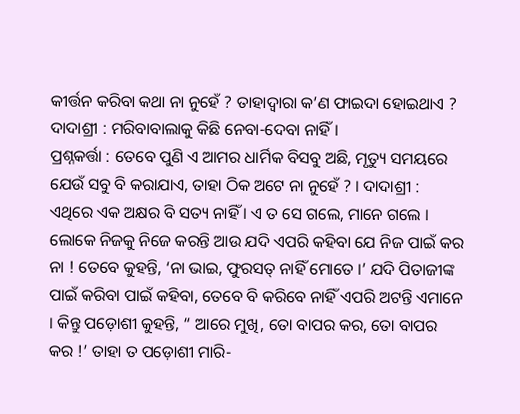କୀର୍ତ୍ତନ କରିବା କଥା ନା ନୁହେଁ ? ତାହାଦ୍ଵାରା କ’ଣ ଫାଇଦା ହୋଇଥାଏ ?
ଦାଦାଶ୍ରୀ : ମରିବାବାଲାକୁ କିଛି ନେବା-ଦେବା ନାହିଁ ।
ପ୍ରଶ୍ନକର୍ତ୍ତା : ତେବେ ପୁଣି ଏ ଆମର ଧାର୍ମିକ ବିସବୁ ଅଛି, ମୃତ୍ୟୁ ସମୟରେ ଯେଉଁ ସବୁ ବି କରାଯାଏ, ତାହା ଠିକ ଅଟେ ନା ନୁହେଁ ? । ଦାଦାଶ୍ରୀ : ଏଥିରେ ଏକ ଅକ୍ଷର ବି ସତ୍ୟ ନାହିଁ । ଏ ତ ସେ ଗଲେ, ମାନେ ଗଲେ । ଲୋକେ ନିଜକୁ ନିଜେ କରନ୍ତି ଆଉ ଯଦି ଏପରି କହିବା ଯେ ନିଜ ପାଇଁ କର ନା ! ତେବେ କୁହନ୍ତି, ‘ନା ଭାଇ, ଫୁରସତ୍ ନାହିଁ ମୋତେ ।’ ଯଦି ପିତାଜୀଙ୍କ ପାଇଁ କରିବା ପାଇଁ କହିବା, ତେବେ ବି କରିବେ ନାହିଁ ଏପରି ଅଟନ୍ତି ଏମାନେ । କିନ୍ତୁ ପଡ଼ୋଶୀ କୁହନ୍ତି, “ ଆରେ ମୁଖି, ତୋ ବାପର କର, ତୋ ବାପର କର !’ ତାହା ତ ପଡ଼ୋଶୀ ମାରି-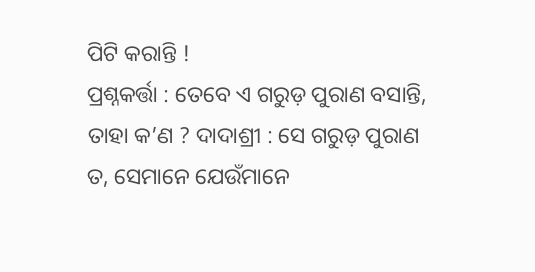ପିଟି କରାନ୍ତି !
ପ୍ରଶ୍ନକର୍ତ୍ତା : ତେବେ ଏ ଗରୁଡ଼ ପୁରାଣ ବସାନ୍ତି, ତାହା କ’ଣ ? ଦାଦାଶ୍ରୀ : ସେ ଗରୁଡ଼ ପୁରାଣ ତ, ସେମାନେ ଯେଉଁମାନେ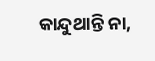କାନ୍ଦୁଥାନ୍ତି ନା,